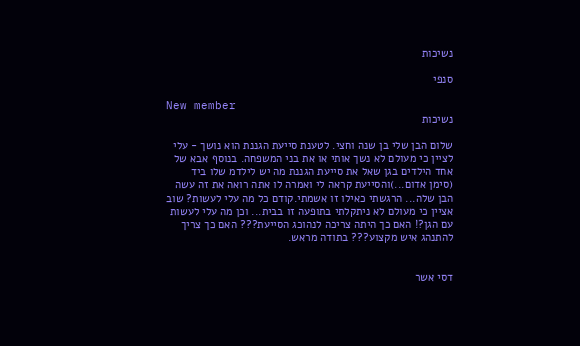נשיכות

סנפי

New member
נשיכות

שלום הבן שלי בן שנה וחצי. לטענת סייעת הגננת הוא נושך - עלי לציין כי מעולם לא נשך אותי או את בני המשפחה. בנוסף אבא של אחד הילדים בגן שאל את סייעת הגננת מה יש לילדמ שלו ביד (סימן אדום...)והסייעת קראה לי ואמרה לו אתה רואה את זה עשה הבן שלה... הרגשתי כאילו זו אשמתי.קודם כל מה עלי לעשות? שוב אציין כי מעולם לא ניתקלתי בתופעה זו בבית... וכן מה עלי לעשות עם הגן?! האם כך היתה צריכה לנהוכג הסייעת??? האם כך צריך להתנהג איש מקצוע??? בתודה מראש.


דסי אשר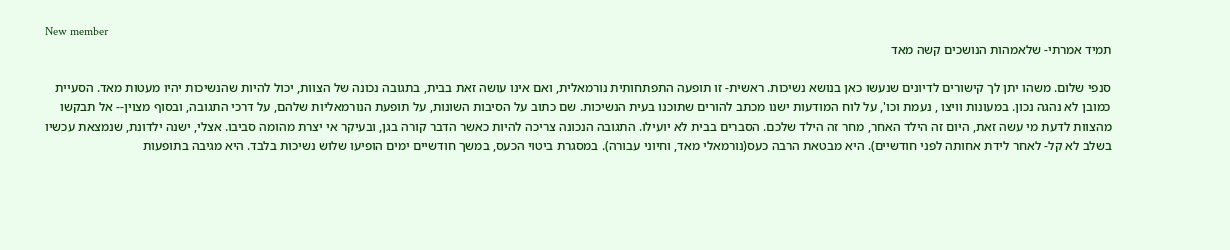New member
תמיד אמרתי- שלאמהות הנושכים קשה מאד

סנפי שלום. משהו יתן לך קישורים לדיונים שנעשו כאן בנושא נשיכות. ראשית- זו תופעה התפתחותית נורמאלית, ואם אינו עושה זאת בבית, בתגובה נכונה של הצוות, יכול להיות שהנשיכות יהיו מעטות מאד. הסעיית כמובן לא נהגה נכון. במעונות וויצו , נעמת וכו', על לוח המודעות ישנו מכתב להורים שתוכנו בעית הנשיכות. שם כתוב על הסיבות השונות, על תופעת הנורמאליות שלהם, על דרכי התגובה, ובסוף מצוין-- אל תבקשו מהצוות לדעת מי עשה זאת, היום זה הילד האחר, מחר זה הילד שלכם. הסברים בבית לא יועילו. התגובה הנכונה צריכה להיות כאשר הדבר קורה בגן, ובעיקר אי יצרת מהומה סביבו. אצלי, ישנה ילדונת, שנמצאת עכשיו בשלב לא קל- לאחר לידת אחותה לפני חודשיים). היא מבטאת הרבה כעס(נורמאלי מאד, וחיוני עבורה). במסגרת ביטוי הכעס, במשך חודשיים ימים הופיעו שלוש נשיכות בלבד. היא מגיבה בתופעות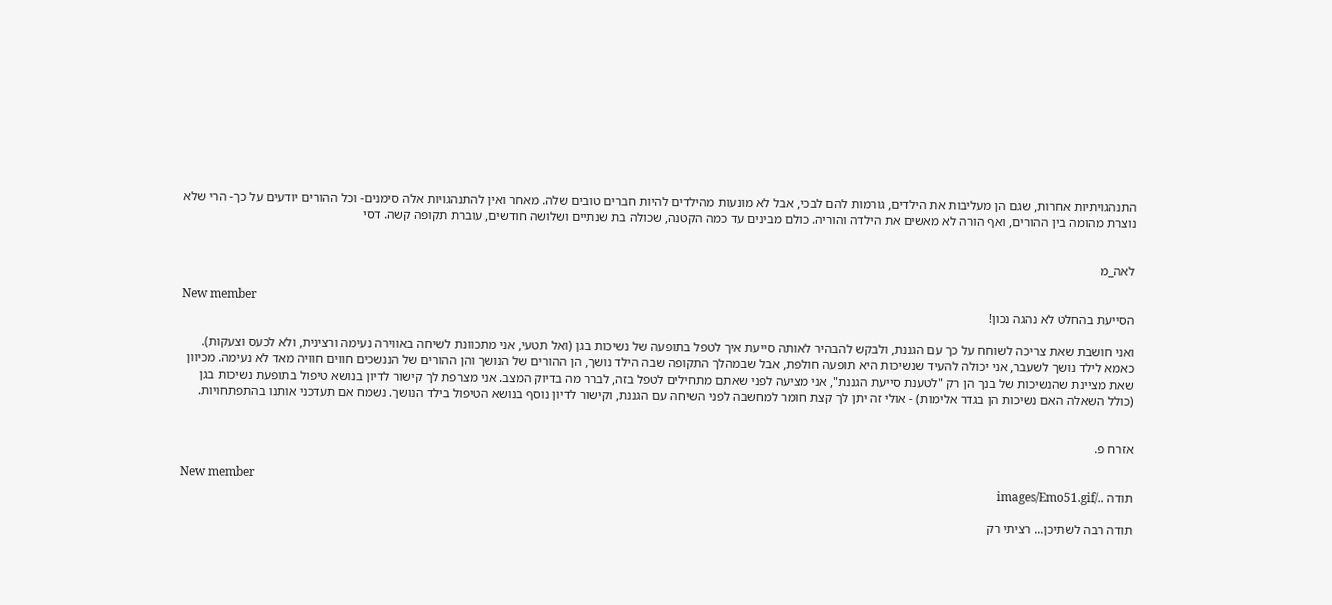התנהגויתיות אחרות, שגם הן מעליבות את הילדים, גורמות להם לבכי, אבל לא מונעות מהילדים להיות חברים טובים שלה. מאחר ואין להתנהגויות אלה סימנים- וכל ההורים יודעים על כך- הרי שלא נוצרת מהומה בין ההורים, ואף הורה לא מאשים את הילדה והוריה. כולם מבינים עד כמה הקטנה, שכולה בת שנתיים ושלושה חודשים, עוברת תקופה קשה. דסי


לאה_מ

New member
הסייעת בהחלט לא נהגה נכון!

ואני חושבת שאת צריכה לשוחח על כך עם הגננת, ולבקש להבהיר לאותה סייעת איך לטפל בתופעה של נשיכות בגן (ואל תטעי, אני מתכוונת לשיחה באווירה נעימה ורצינית, ולא לכעס וצעקות). כאמא לילד נושך לשעבר, אני יכולה להעיד שנשיכות היא תופעה חולפת, אבל שבמהלך התקופה שבה הילד נושך, הן ההורים של הנושך והן ההורים של הננשכים חווים חוויה מאד לא נעימה. מכיוון שאת מציינת שהנשיכות של בנך הן רק "לטענת סייעת הגננת", אני מציעה לפני שאתם מתחילים לטפל בזה, לברר מה בדיוק המצב. אני מצרפת לך קישור לדיון בנושא טיפול בתופעת נשיכות בגן (כולל השאלה האם נשיכות הן בגדר אלימות) - אולי זה יתן לך קצת חומר למחשבה לפני השיחה עם הגננת, וקישור לדיון נוסף בנושא הטיפול בילד הנושך. נשמח אם תעדכני אותנו בהתפתחויות.


אזרח פ.

New member
תודה ../images/Emo51.gif

תודה רבה לשתיכן... רציתי רק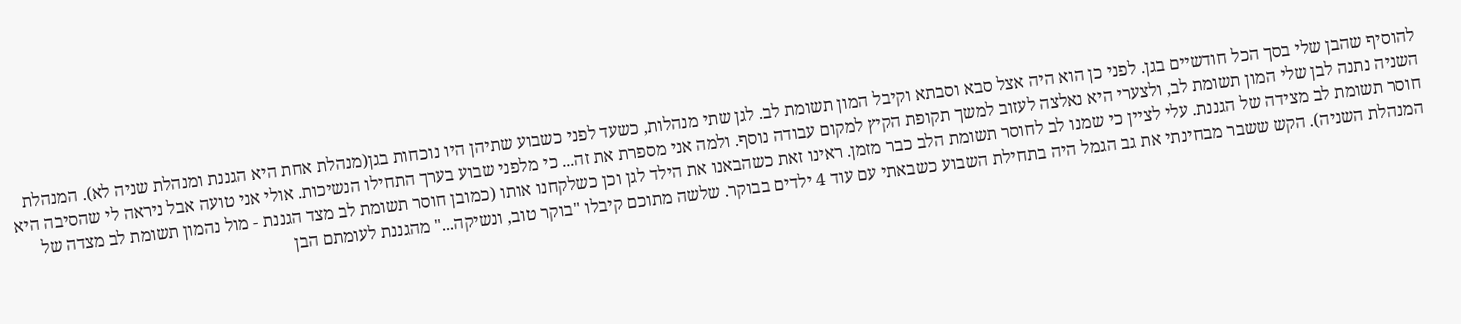להוסיף שהבן שלי בסך הכל חודשיים בגן. לפני כן הוא היה אצל סבא וסבתא וקיבל המון תשומת לב. לגן שתי מנהלות, כשעד לפני כשבוע שתיהן היו נוכחות בגן(מנהלת אחת היא הגננת ומנהלת שניה לא). המנהלת השניה נתנה לבן שלי המון תשומת לב, ולצערי היא נאלצה לעזוב למשך תקופת הקיץ למקום עבודה נוסף. ולמה אני מספרת את זה... כי מלפני שבוע בערך התחילו הנשיכות. אולי אני טועה אבל ניראה לי שהסיבה היא חוסר תשומת לב מצידה של הגננת. עלי לציין כי שמנו לב לחוסר תשומת הלב כבר מזמן. ראינו זאת כשהבאנו את הילד לגן וכן כשלקחנו אותו (כמובן חוסר תשומת לב מצד הגננת - מול נהמון תשומת לב מצדה של המנהלת השניה). הקש ששבר מבחינתי את גב הגמל היה בתחילת השבוע כשבאתי עם עוד 4 ילדים בבוקר. שלשה מתוכם קיבלו "בוקר טוב, ונשיקה..." מהגננת לעומתם הבן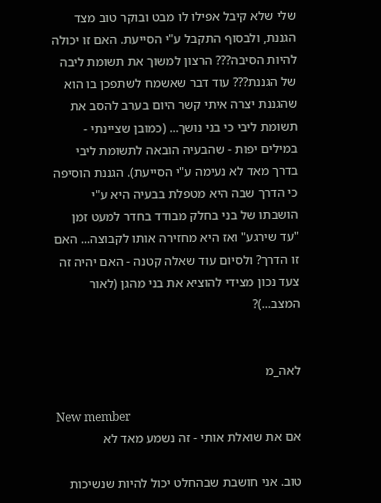שלי שלא קיבל אפילו לו מבט ובוקר טוב מצד הגננת, ולבסוף התקבל ע"י הסייעת. האם זו יכולה להיות הסיבה??? הרצון למשוך את תשומת ליבה של הגננת??? עוד דבר שאשמח לשתפכן בו הוא שהגננת יצרה איתי קשר היום בערב להסב את תשומת ליבי כי בני נושך... (כמובן שציינתי - במילים יפות - שהבעיה הובאה לתשומת ליבי בדרך מאד לא נעימה ע"י הסייעת). הגננת הוסיפה כי הדרך שבה היא מטפלת בבעיה היא ע"י הושבתו של בני בחלק מבודד בחדר למעט זמן "עד שירגע" ואז היא מחזירה אותו לקבוצה... האם זו הדרך? ולסיום עוד שאלה קטנה - האם יהיה זה צעד נכון מצידי להוציא את בני מהגן (לאור המצב...)?


לאה_מ

New member
אם את שואלת אותי - זה נשמע מאד לא

טוב. אני חושבת שבהחלט יכול להיות שנשיכות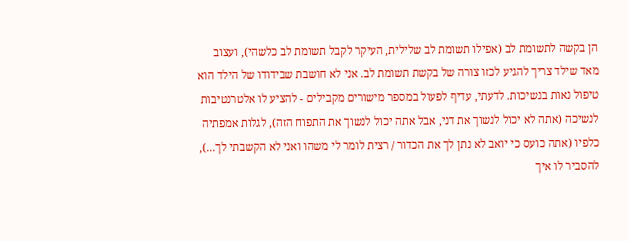הן בקשה לתשומת לב (אפילו תשומת לב שלילית, העיקר לקבל תשומת לב כלשהי), ועצוב מאד שילד צריך להגיע לכזו צורה של בקשת תשומת לב. אני לא חושבת שבידודו של הילד הוא טיפול נאות בנשיכות. לדעתי, עדיף לפעול במספר מישורים מקבילים - להציע לו אלטרנטיבות לנשיכה (אתה לא יכול לנשוך את דני, אבל אתה יכול לנשוך את התפוח הזה), לגלות אמפתיה כלפיו (אתה כועס כי יואב לא נתן לך את הכדור / רצית לומר לי משהו ואני לא הקשבתי לך...), להסביר לו איך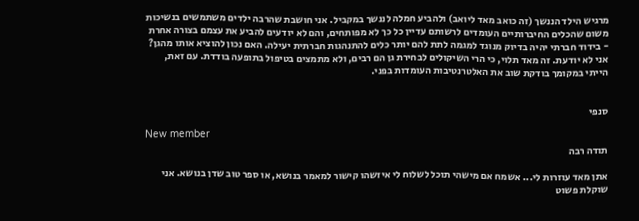מרגיש הילד הננשך (זה כואב מאד ליואב) ולהביע חמלה לננשך במקביל. אני חושבת שהרבה ילדים משתמשים בנשיכות משום שהכלים החיברותיים העומדים לרשותם עדיין כל כך לא מפותחים, והם לא יודעים להביע את עצמם בצורה אחרת - בידוד חברתי יהיה בדיוק מנוגד למגמה לתת להם יותר כלים להתנהגות חברתית יעילה. האם נכון להוציא אותו מהגן? אני לא יודעת. זה מאד תלוי, כי הרי השיקולים לבחירת גן הם רבים, ולא מתמצים בטיפול בתופעה בודדת. עם זאת, הייתי במקומך בודקת שוב את האלטרנטיבות העומדות בפני.


סנפי

New member
תודה רבה

אתן מאד עוזרות לי... אשמח אם מישהי תוכל לשלוח לי איזשהו קישור למאמר בנושא, או ספר טוב שדן בנושא. אני שוקלת פשוט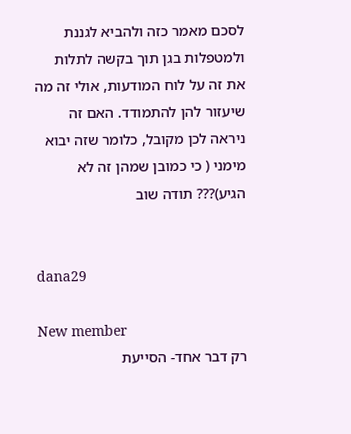לסכם מאמר כזה ולהביא לגננת ולמטפלות בגן תוך בקשה לתלות את זה על לוח המודעות, אולי זה מה שיעזור להן להתמודד. האם זה ניראה לכן מקובל, כלומר שזה יבוא מימני ( כי כמובן שמהן זה לא הגיע)??? תודה שוב


dana29

New member
רק דבר אחד- הסייעת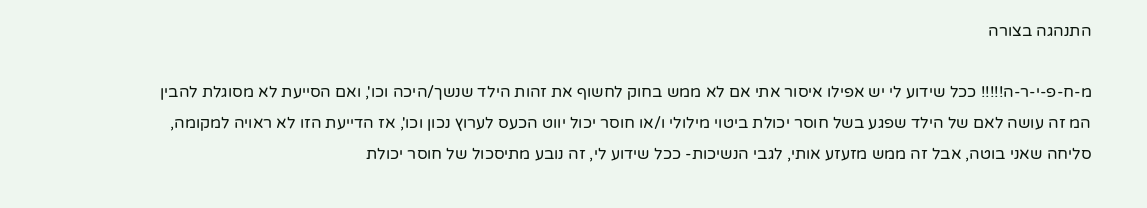התנהגה בצורה

מ-ח-פ-י-ר-ה!!!!! ככל שידוע לי יש אפילו איסור אתי אם לא ממש בחוק לחשוף את זהות הילד שנשך/היכה וכו', ואם הסייעת לא מסוגלת להבין המ זה עושה לאם של הילד שפגע בשל חוסר יכולת ביטוי מילולי ו/או חוסר יכול יווט הכעס לערוץ נכון וכו', אז הדייעת הזו לא ראויה למקומה, סליחה שאני בוטה, אבל זה ממש מזעזע אותי, לגבי הנשיכות- ככל שידוע לי, זה נובע מתיסכול של חוסר יכולת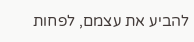להביע את עצמם, לפחות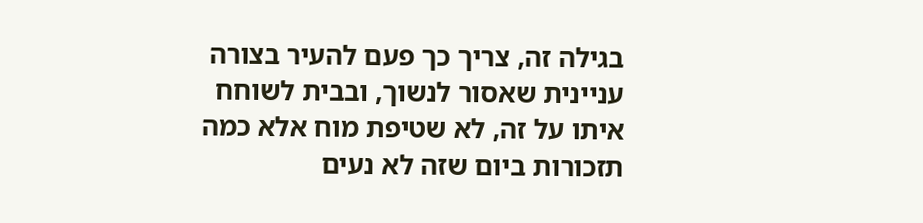בגילה זה, צריך כך פעם להעיר בצורה עניינית שאסור לנשוך, ובבית לשוחח איתו על זה, לא שטיפת מוח אלא כמה תזכורות ביום שזה לא נעים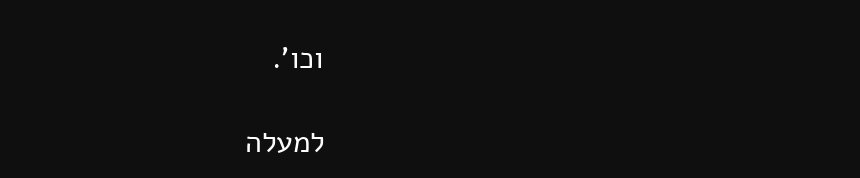וכו'.

למעלה